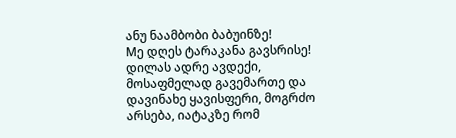ანუ ნაამბობი ბაბუინზე!
Mე დღეს ტარაკანა გავსრისე!
დილას ადრე ავდექი, მოსაფმელად გავემართე და დავინახე ყავისფერი, მოგრძო არსება, იატაკზე რომ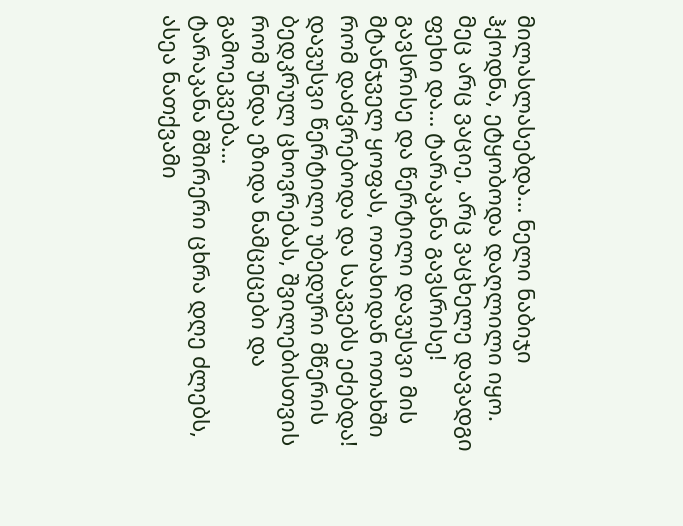მილასლასებდა… ნელი ნაბიჯი ჰქოდნა, ეტყობოდა დაღლილი იყო.
მეც არც ვაციე, არც ვაცხელე დავადგი ფეხი და… ტარაკანა გავსრისე! გავსრისე და წერტილი დავუსვი მის მტანჯველ ყოფას, ოთახიდან ოთახში რომ დაძვრებოდა და საკვებს ეძებდა! დავუსვი წერტილი უბედური მწერის ბედკრულ ცხოვრებას, შვილებისთვის რომ უნდა ეზიდა ნამცეცები და გამოეკვება…
ტარაკანა მშირერი ცხრა დღე ძლებს, ასეა ნათქვამი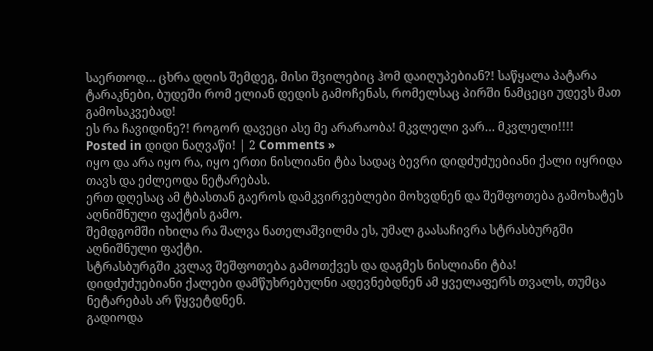საერთოდ… ცხრა დღის შემდეგ, მისი შვილებიც ჰომ დაიღუპებიან?! საწყალა პატარა ტარაკნები, ბუდეში რომ ელიან დედის გამოჩენას, რომელსაც პირში ნამცეცი უდევს მათ გამოსაკვებად!
ეს რა ჩავიდინე?! როგორ დავეცი ასე მე არარაობა! მკვლელი ვარ… მკვლელი!!!!
Posted in დიდი ნაღვაწი! | 2 Comments »
იყო და არა იყო რა, იყო ერთი ნისლიანი ტბა სადაც ბევრი დიდძუძუებიანი ქალი იყრიდა თავს და ეძლეოდა ნეტარებას.
ერთ დღესაც ამ ტბასთან გაეროს დამკვირვებლები მოხვდნენ და შეშფოთება გამოხატეს აღნიშნული ფაქტის გამო.
შემდგომში იხილა რა შალვა ნათელაშვილმა ეს, უმალ გაასაჩივრა სტრასბურგში აღნიშნული ფაქტი.
სტრასბურგში კვლავ შეშფოთება გამოთქვეს და დაგმეს ნისლიანი ტბა!
დიდძუძუებიანი ქალები დამწუხრებულნი ადევნებდნენ ამ ყველაფერს თვალს, თუმცა ნეტარებას არ წყვეტდნენ.
გადიოდა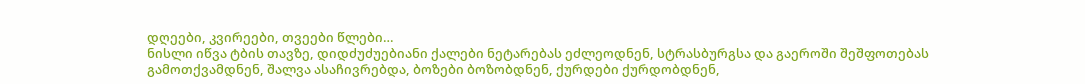დღეები, კვირეები, თვეები წლები…
ნისლი იწვა ტბის თავზე, დიდძუძუებიანი ქალები ნეტარებას ეძლეოდნენ, სტრასბურგსა და გაეროში შეშფოთებას გამოთქვამდნენ, შალვა ასაჩივრებდა, ბოზები ბოზობდნენ, ქურდები ქურდობდნენ,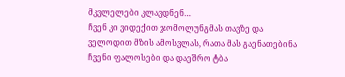მკვლელები კლავდნენ…
ჩვენ კი ვიდექით ჯომოლუნგმას თავზე და ველოდით მზის ამოსვლას, რათა მას გაენათებინა ჩვენი ფალოსები და დაეშრო ტბა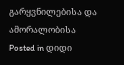გარყვნილებისა და ამორალობისა
Posted in დიდი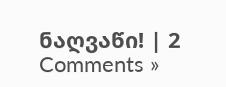ნაღვაწი! | 2 Comments »